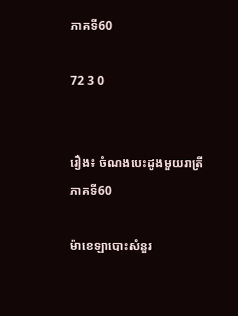ភាគទី60

72 3 0


រឿង៖ ចំណងបេះដូងមួយរាត្រី
ភាគទី60

ម៉ាខេឡាបោះសំនួរ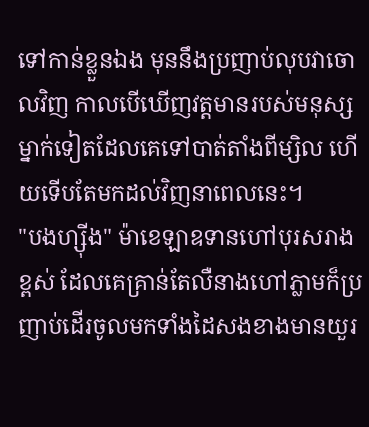ទៅកាន់ខ្លួនឯង មុននឹងប្រញាប់លុបវាចោលវិញ កាលបើឃើញវត្តមានរបស់មនុស្សម្នាក់ទៀតដែលគេទៅបាត់តាំងពីម្សិល ហើយទើបតែមកដល់វិញនាពេលនេះ។
"បងហ្ស៊ីង" ម៉ាខេឡាឧទានហៅបុរសរាងខ្ពស់ ដែលគេគ្រាន់តែលឺនាងហៅភ្លាមក៏ប្រញាប់ដើរចូលមកទាំងដៃសងខាងមានយួរ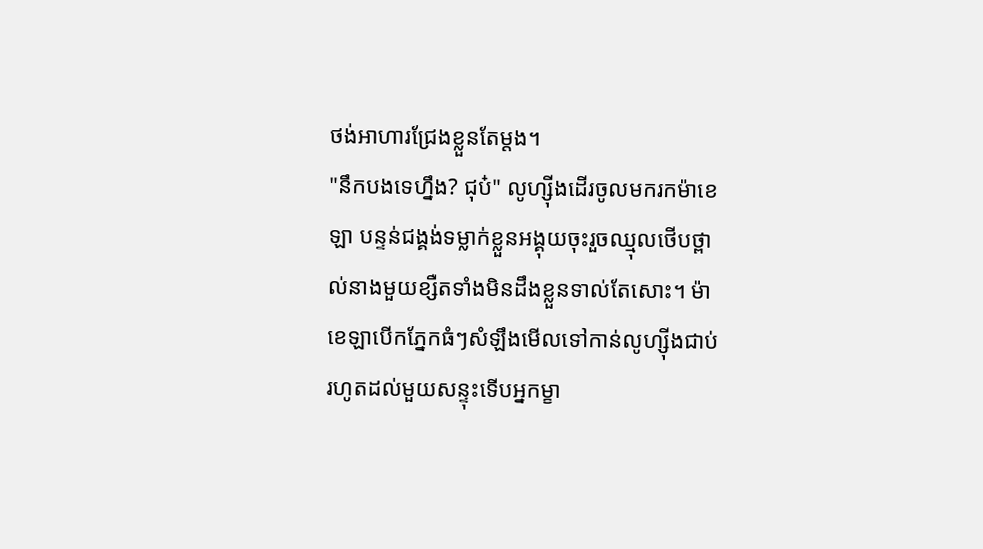ថង់អាហារជ្រែងខ្លួនតែម្ដង។
"នឹកបងទេហ្នឹង? ជុប៎" លូហ្ស៊ីងដើរចូលមករកម៉ាខេឡា បន្ទន់ជង្គង់ទម្លាក់ខ្លួនអង្គុយចុះរួចឈ្មុលថើបថ្ពាល់នាងមួយខ្សឺតទាំងមិនដឹងខ្លួនទាល់តែសោះ។ ម៉ាខេឡាបើកភ្នែកធំៗសំឡឹងមើលទៅកាន់លូហ្ស៊ីងជាប់ រហូតដល់មួយសន្ទុះទើបអ្នកម្ខា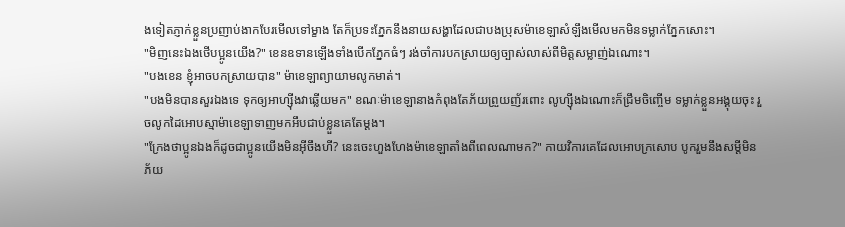ងទៀតភ្ញាក់ខ្លួនប្រញាប់ងាកបែរមើលទៅម្ខាង តែក៏ប្រទះភ្នែកនឹងនាយសង្ហាដែលជាបងប្រុសម៉ាខេឡាសំឡឹងមើលមកមិនទម្លាក់ភ្នែកសោះ។
"មិញនេះឯងថើបប្អូនយើង?" ខេនឧទានឡើងទាំងបើកភ្នែកធំៗ រង់ចាំការបកស្រាយឲ្យច្បាស់លាស់ពីមិត្តសម្លាញ់ឯណោះ។
"បងខេន ខ្ញុំអាចបកស្រាយបាន" ម៉ាខេឡាព្យាយាមលូកមាត់។
"បងមិនបានសួរឯងទេ ទុកឲ្យអាហ្ស៊ីងវាឆ្លើយមក" ខណៈម៉ាខេឡានាងកំពុងតែភ័យព្រួយញ័រពោះ លូហ្ស៊ីងឯណោះក៏ជ្រឹមចិញ្ចើម ទម្លាក់ខ្លួនអង្គុយចុះ រួចលូកដៃអោបស្មាម៉ាខេឡាទាញមកអឹបជាប់ខ្លួនគេតែម្ដង។
"ក្រែងថាប្អូនឯងក៏ដូចជាប្អូនយើងមិនអ៊ីចឹងហី? នេះចេះហួងហែងម៉ាខេឡាតាំងពីពេលណាមក?" កាយវិការគេដែលអោបក្រសោប បូករួមនឹងសម្ដីមិនភ័យ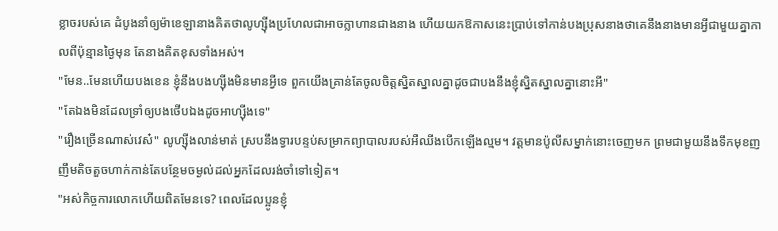ខ្លាចរបស់គេ ដំបូងនាំឲ្យម៉ាខេឡានាងគិតថាលូហ្ស៊ីងប្រហែលជាអាចក្លាហានជាងនាង ហើយយកឱកាសនេះប្រាប់ទៅកាន់បងប្រុសនាងថាគេនឹងនាងមានអ្វីជាមួយគ្នាកាលពីប៉ុន្មានថ្ងៃមុន តែនាងគិតខុសទាំងអស់។
"មែន..មែនហើយបងខេន ខ្ញុំនឹងបងហ្ស៊ីងមិនមានអ្វីទេ ពួកយើងគ្រាន់តែចូលចិត្តស្និតស្នាលគ្នាដូចជាបងនឹងខ្ញុំស្និតស្នាលគ្នានោះអី"
"តែឯងមិនដែលទ្រាំឲ្យបងថើបឯងដូចអាហ្ស៊ីងទេ"
"រឿងច្រើនណាស់វេស៎" លូហ្ស៊ីងលាន់មាត់ ស្របនឹងទ្វារបន្ទប់សម្រាកព្យាបាលរបស់អឺឈីងបើកឡើងល្មម។ វត្តមានប៉ូលីសម្នាក់នោះចេញមក ព្រមជាមួយនឹងទឹកមុខញញឹមតិចតួចហាក់កាន់តែបន្ថែមចម្ងល់ដល់អ្នកដែលរង់ចាំទៅទៀត។
"អស់កិច្ចការលោកហើយពិតមែនទេ? ពេលដែលប្អូនខ្ញុំ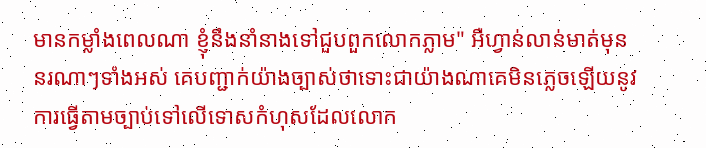មានកម្លាំងពេលណា ខ្ញុំនឹងនាំនាងទៅជួបពួកលោកភ្លាម" អឺហ្វាន់លាន់មាត់មុននរណាៗទាំងអស់ គេបញ្ជាក់យ៉ាងច្បាស់ថាទោះជាយ៉ាងណាគេមិនភ្លេចឡើយនូវការធ្វើតាមច្បាប់ទៅលើទោសកំហុសដែលលោក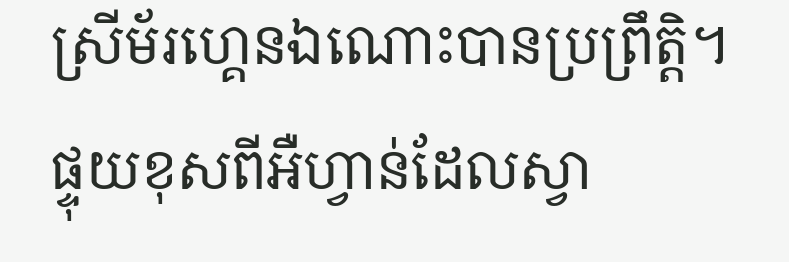ស្រីម័រហ្គេនឯណោះបានប្រព្រឹត្តិ។
ផ្ទុយខុសពីអឺហ្វាន់ដែលស្វា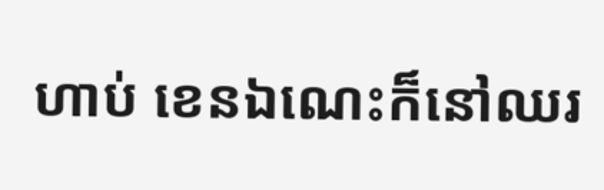ហាប់ ខេនឯណេះក៏នៅឈរ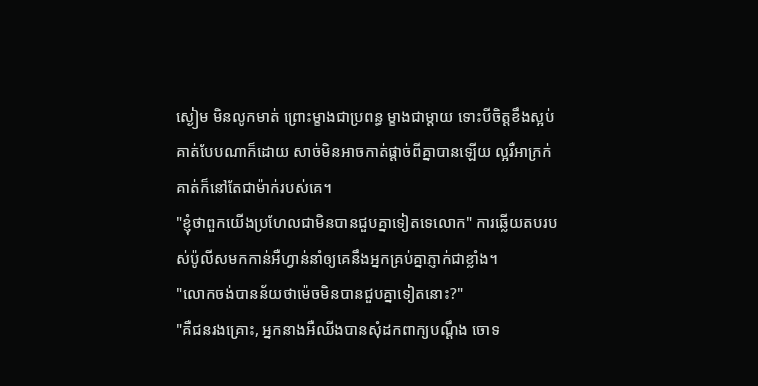ស្ងៀម មិនលូកមាត់ ព្រោះម្ខាងជាប្រពន្ធ ម្ខាងជាម្ដាយ ទោះបីចិត្តខឹងស្អប់គាត់បែបណាក៏ដោយ សាច់មិនអាចកាត់ផ្ដាច់ពីគ្នាបានឡើយ ល្អរឺអាក្រក់ គាត់ក៏នៅតែជាម៉ាក់របស់គេ។
"ខ្ញុំថាពួកយើងប្រហែលជាមិនបានជួបគ្នាទៀតទេលោក" ការឆ្លើយតបរបស់ប៉ូលីសមកកាន់អឺហ្វាន់នាំឲ្យគេនឹងអ្នកគ្រប់គ្នាភ្ញាក់ជាខ្លាំង។
"លោកចង់បានន័យថាម៉េចមិនបានជួបគ្នាទៀតនោះ?"
"គឺជនរងគ្រោះ, អ្នកនាងអឺឈីងបានសុំដកពាក្យបណ្ដឹង ចោទ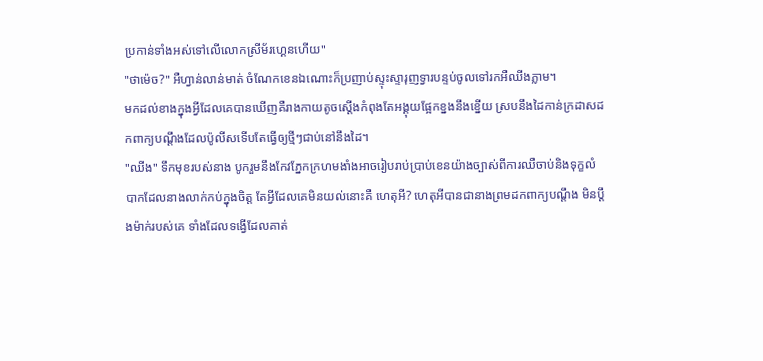ប្រកាន់ទាំងអស់ទៅលើលោកស្រីម័រហ្គេនហើយ"
"ថាម៉េច?" អឺហ្វាន់លាន់មាត់ ចំណែកខេនឯណោះក៏ប្រញាប់ស្ទុះស្ទារុញទ្វារបន្ទប់ចូលទៅរកអឺឈីងភ្លាម។
មកដល់ខាងក្នុងអ្វីដែលគេបានឃើញគឺរាងកាយតូចស្ដើងកំពុងតែអង្គុយផ្អែកខ្នងនឹងខ្នើយ ស្របនឹងដៃកាន់ក្រដាសដកពាក្យបណ្ដឹងដែលប៉ូលីសទើបតែធ្វើឲ្យថ្មីៗជាប់នៅនឹងដៃ។
"ឈីង" ទឹកមុខរបស់នាង បូករួមនឹងកែវភ្នែកក្រហមងាំងអាចរៀបរាប់ប្រាប់ខេនយ៉ាងច្បាស់ពីការឈឺចាប់និងទុក្ខលំបាកដែលនាងលាក់កប់ក្នុងចិត្ត តែអ្វីដែលគេមិនយល់នោះគឺ ហេតុអី? ហេតុអីបានជានាងព្រមដកពាក្យបណ្ដឹង មិនប្ដឹងម៉ាក់របស់គេ ទាំងដែលទង្វើដែលគាត់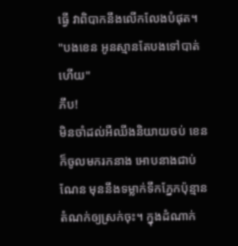ធ្វើ វាពិបាកនឹងលើកលែងបំផុត។
"បងខេន អូនស្មានតែបងទៅបាត់ហើយ"
ភឹប!
មិនចាំដល់អឺឈីងនិយាយចប់ ខេនក៏ចូលមករកនាង អោបនាងជាប់ណែន មុននឹងទម្លាក់ទឹកភ្នែកប៉ុន្មានតំណក់ឲ្យស្រក់ចុះ។ ក្នុងដំណាក់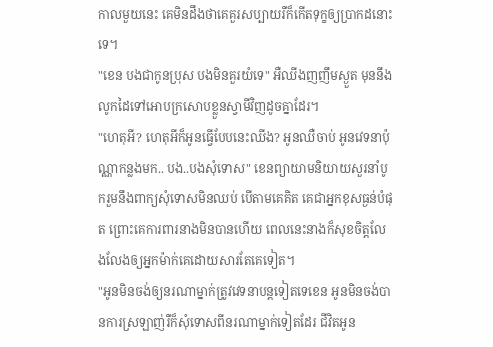កាលមួយនេះ គេមិនដឹងថាគេគួរសប្បាយរឺក៏កើតទុក្ខឲ្យប្រាកដនោះទេ។
"ខេន បងជាកូនប្រុស បងមិនគួរយំទេ" អឺឈីងញញឹមស្ងួត មុននឹងលូកដៃទៅអោបក្រសោបខ្លួនស្វាមីវិញដូចគ្នាដែរ។
"ហេតុអី? ហេតុអីក៏អូនធ្វើបែបនេះឈីង? អូនឈឺចាប់ អូនវេទនាប៉ុណ្ណាកន្លងមក.. បង..បងសុំទោស" ខេនព្យាយាមនិយាយសួរនាំបូករួមនឹងពាក្យសុំទោសមិនឈប់ បើតាមគេគិត គេជាអ្នកខុសធ្ងន់បំផុត ព្រោះគេការពារនាងមិនបានហើយ ពេលនេះនាងក៏សុខចិត្តលែងលែងឲ្យអ្នកម៉ាក់គេដោយសារតែគេទៀត។
"អូនមិនចង់ឲ្យនរណាម្នាក់ត្រូវវេទនាបន្តទៀតទេខេន អូនមិនចង់បានការស្រឡាញ់រឺក៏សុំទោសពីនរណាម្នាក់ទៀតដែរ ជីវិតអូន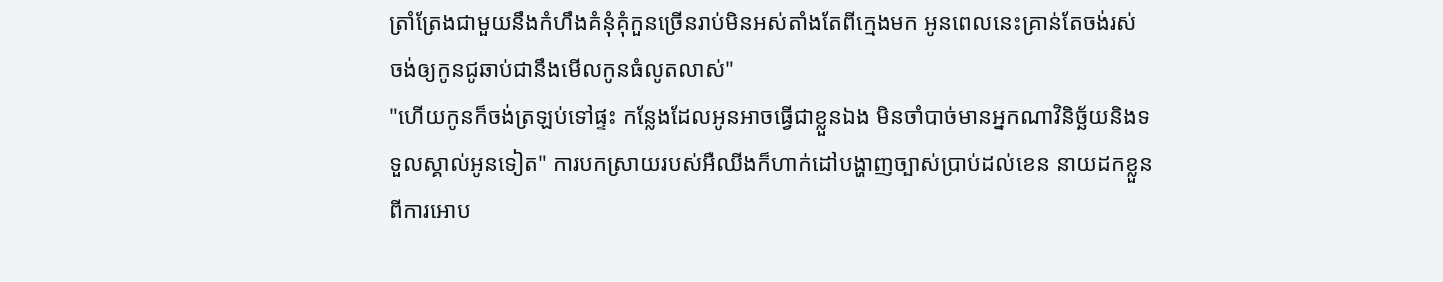ត្រាំត្រែងជាមួយនឹងកំហឹងគំនុំគុំកួនច្រើនរាប់មិនអស់តាំងតែពីក្មេងមក អូនពេលនេះគ្រាន់តែចង់រស់ ចង់ឲ្យកូនជូឆាប់ជានឹងមើលកូនធំលូតលាស់"
"ហើយកូនក៏ចង់ត្រឡប់ទៅផ្ទះ កន្លែងដែលអូនអាចធ្វើជាខ្លួនឯង មិនចាំបាច់មានអ្នកណាវិនិច្ឆ័យនិងទទួលស្គាល់អូនទៀត" ការបកស្រាយរបស់អឺឈីងក៏ហាក់ដៅបង្ហាញច្បាស់ប្រាប់ដល់ខេន នាយដកខ្លួនពីការអោប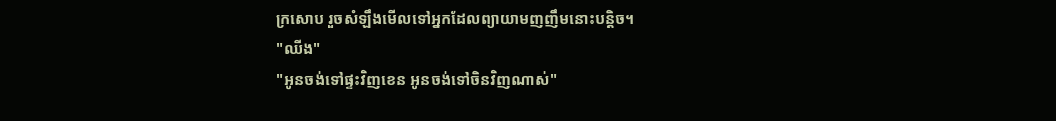ក្រសោប រួចសំឡឹងមើលទៅអ្នកដែលព្យាយាមញញឹមនោះបន្តិច។
"ឈីង"
"អូនចង់ទៅផ្ទះវិញខេន អូនចង់ទៅចិនវិញណាស់"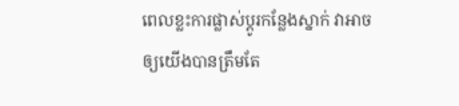ពេលខ្លះការផ្លាស់ប្ដូរកន្លែងស្នាក់ វាអាចឲ្យយើងបានត្រឹមតែ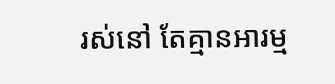រស់នៅ តែគ្មានអារម្ម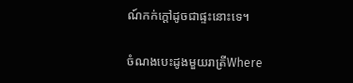ណ៍កក់ក្ដៅដូចជាផ្ទះនោះទេ។

ចំណងបេះដូងមួយរាត្រីWhere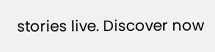stories live. Discover now